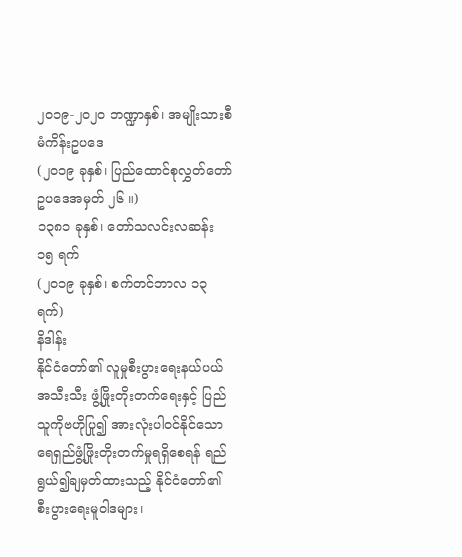၂၀၁၉-၂၀၂၀ ဘဏ္ဍာနှစ်၊ အမျိုးသားစီမံကိန်းဥပဒေ
(၂၀၁၉ ခုနှစ်၊ ပြည်ထောင်စုလွှတ်တော်ဥပဒေအမှတ် ၂၆ ။)
၁၃၈၁ ခုနှစ်၊ တော်သလင်းလဆန်း ၁၅ ရက်
(၂၀၁၉ ခုနှစ်၊ စက်တင်ဘာလ ၁၃ ရက်)
နိဒါန်း
နိုင်ငံတော်၏ လူမှုစီးပွားရေးနယ်ပယ်အသီးသီး ဖွံ့ဖြိုးတိုးတက်ရေးနှင့် ပြည်သူကိုဗဟိုပြု၍ အားလုံးပါဝင်နိုင်သော ရေရှည်ဖွံ့ဖြိုးတိုးတက်မှုရရှိစေရန် ရည်ရွယ်၍ချမှတ်ထားသည့် နိုင်ငံတော်၏ စီးပွားရေးမူဝါဒများ၊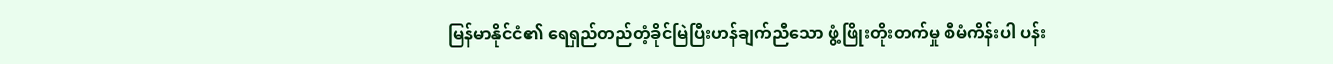မြန်မာနိုင်ငံ၏ ရေရှည်တည်တံ့ခိုင်မြဲပြီးဟန်ချက်ညီသော ဖွံ့ဖြိုးတိုးတက်မှု စီမံကိန်းပါ ပန်း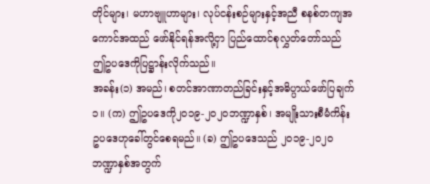တိုင်များ၊ မဟာဗျူဟာများ၊ လုပ်ငန်းစဉ်များနှင့်အညီ စနစ်တကျအကောင်အထည် ဖော်နိုင်ရန်အလို့ငှာ ပြည်ထောင်စုလွှတ်တော်သည် ဤဥပဒေကိုပြဋ္ဌာန်းလိုက်သည်။
အခန်း(၁) အမည်၊ စတင်အာဏာတည်ခြင်းနှင့်အဓိပ္ပာယ်ဖော်ပြချက် ၁။ (က) ဤဥပဒေကို၂၀၁၉-၂၀၂၀ဘဏ္ဍာနှစ်၊ အမျိုးသားစီမံကိန်းဥပဒေဟုခေါ်တွင်စေရမည်။ (ခ) ဤဥပဒေသည် ၂၀၁၉-၂၀၂၀ ဘဏ္ဍာနှစ်အတွက်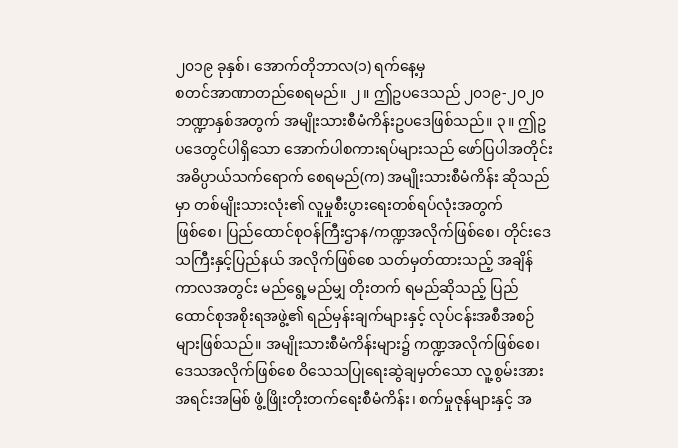၂၀၁၉ ခုနှစ်၊ အောက်တိုဘာလ(၁) ရက်နေ့မှ
စတင်အာဏာတည်စေရမည်။ ၂။ ဤဥပဒေသည် ၂၀၁၉-၂၀၂၀ ဘဏ္ဍာနှစ်အတွက် အမျိုးသားစီမံကိန်းဥပဒေဖြစ်သည်။ ၃။ ဤဥပဒေတွင်ပါရှိသော အောက်ပါစကားရပ်များသည် ဖော်ပြပါအတိုင်းအဓိပ္ပာယ်သက်ရောက် စေရမည်(က) အမျိုးသားစီမံကိန်း ဆိုသည်မှာ တစ်မျိုးသားလုံး၏ လူမှုစီးပွားရေးတစ်ရပ်လုံးအတွက်
ဖြစ်စေ၊ ပြည်ထောင်စုဝန်ကြီးဌာန/ကဏ္ဍအလိုက်ဖြစ်စေ၊ တိုင်းဒေသကြီးနှင့်ပြည်နယ် အလိုက်ဖြစ်စေ သတ်မှတ်ထားသည့် အချိန်ကာလအတွင်း မည်ရွေ့မည်မျှ တိုးတက် ရမည်ဆိုသည့် ပြည်ထောင်စုအစိုးရအဖွဲ့၏ ရည်မှန်းချက်များနှင့် လုပ်ငန်းအစီအစဉ် များဖြစ်သည်။ အမျိုးသားစီမံကိန်းများ၌ ကဏ္ဍအလိုက်ဖြစ်စေ၊ ဒေသအလိုက်ဖြစ်စေ ဝိသေသပြုရေးဆွဲချမှတ်သော လူ့စွမ်းအားအရင်းအမြစ် ဖွံ့ဖြိုးတိုးတက်ရေးစီမံကိန်း၊ စက်မှုဇုန်များနှင့် အ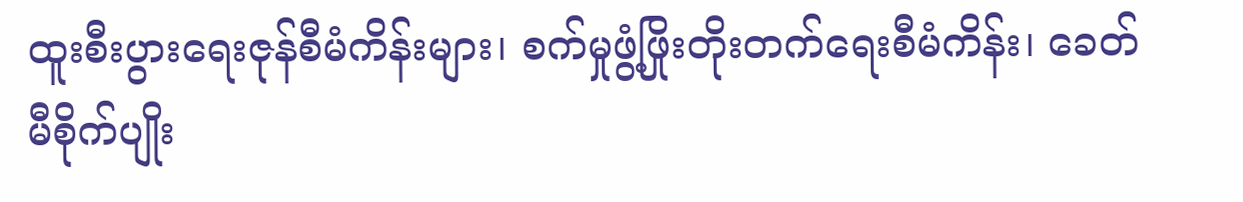ထူးစီးပွားရေးဇုန်စီမံကိန်းများ၊ စက်မှုဖွံ့ဖြိုးတိုးတက်ရေးစီမံကိန်း၊ ခေတ်မီစိုက်ပျိုး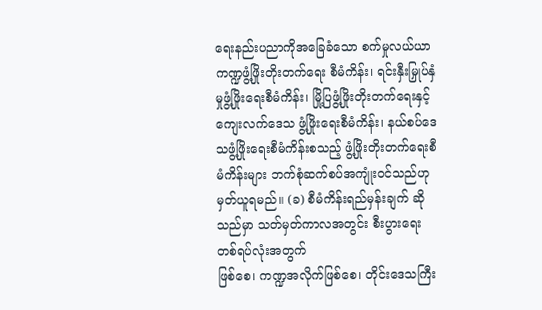ရေးနည်းပညာကိုအခြေခံသော စက်မှုလယ်ယာကဏ္ဍဖွံ့ဖြိုးတိုးတက်ရေး စီမံကိန်း၊ ရင်းနှီးမြှုပ်နှံမှုဖွံ့ဖြိုးရေးစီမံကိန်း၊ မြို့ပြဖွံ့ဖြိုးတိုးတက်ရေးနှင့် ကျေးလက်ဒေသ ဖွံ့ဖြိုးရေးစီမံကိန်း၊ နယ်စပ်ဒေသဖွံ့ဖြိုးရေးစီမံကိန်းစသည့် ဖွံ့ဖြိုးတိုးတက်ရေးစီမံကိန်းများ ဘက်စုံဆက်စပ်အကျုံးဝင်သည်ဟုမှတ်ယူရမည်။ (ခ) စီမံကိန်းရည်မှန်းချက် ဆိုသည်မှာ သတ်မှတ်ကာလအတွင်း စီးပွားရေးတစ်ရပ်လုံးအတွက်
ဖြစ်စေ၊ ကဏ္ဍအလိုက်ဖြစ်စေ၊ တိုင်းဒေသကြီး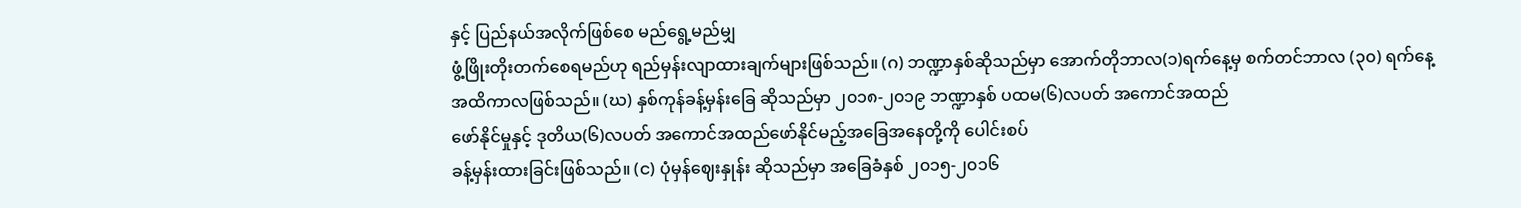နှင့် ပြည်နယ်အလိုက်ဖြစ်စေ မည်ရွေ့မည်မျှ
ဖွံ့ဖြိုးတိုးတက်စေရမည်ဟု ရည်မှန်းလျာထားချက်များဖြစ်သည်။ (ဂ) ဘဏ္ဍာနှစ်ဆိုသည်မှာ အောက်တိုဘာလ(၁)ရက်နေ့မှ စက်တင်ဘာလ (၃၀) ရက်နေ့
အထိကာလဖြစ်သည်။ (ဃ) နှစ်ကုန်ခန့်မှန်းခြေ ဆိုသည်မှာ ၂၀၁၈-၂၀၁၉ ဘဏ္ဍာနှစ် ပထမ(၆)လပတ် အကောင်အထည်
ဖော်နိုင်မှုနှင့် ဒုတိယ(၆)လပတ် အကောင်အထည်ဖော်နိုင်မည့်အခြေအနေတို့ကို ပေါင်းစပ်
ခန့်မှန်းထားခြင်းဖြစ်သည်။ (င) ပုံမှန်ဈေးနှုန်း ဆိုသည်မှာ အခြေခံနှစ် ၂၀၁၅-၂၀၁၆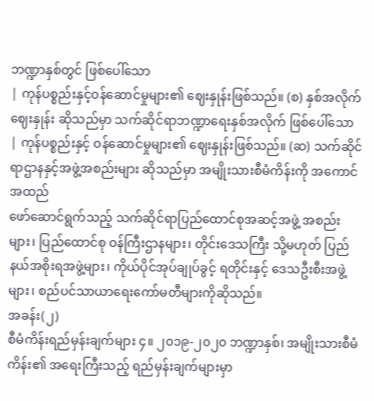ဘဏ္ဍာနှစ်တွင် ဖြစ်ပေါ်သော
| ကုန်ပစ္စည်းနှင့်ဝန်ဆောင်မှုများ၏ ဈေးနှုန်းဖြစ်သည်။ (စ) နှစ်အလိုက်ဈေးနှုန်း ဆိုသည်မှာ သက်ဆိုင်ရာဘဏ္ဍာရေးနှစ်အလိုက် ဖြစ်ပေါ်သော
| ကုန်ပစ္စည်းနှင့် ဝန်ဆောင်မှုများ၏ ဈေးနှုန်းဖြစ်သည်။ (ဆ) သက်ဆိုင်ရာဌာနနှင့်အဖွဲ့အစည်းများ ဆိုသည်မှာ အမျိုးသားစီမံကိန်းကို အကောင်အထည်
ဖော်ဆောင်ရွက်သည့် သက်ဆိုင်ရာပြည်ထောင်စုအဆင့်အဖွဲ့ အစည်းများ၊ ပြည်ထောင်စု ဝန်ကြီးဌာနများ၊ တိုင်းဒေသကြီး သို့မဟုတ် ပြည်နယ်အစိုးရအဖွဲ့များ၊ ကိုယ်ပိုင်အုပ်ချုပ်ခွင့် ရတိုင်းနှင့် ဒေသဦးစီးအဖွဲ့များ၊ စည်ပင်သာယာရေးကော်မတီများကိုဆိုသည်။
အခန်း(၂)
စီမံကိန်းရည်မှန်းချက်များ ၄။ ၂၀၁၉-၂၀၂၀ ဘဏ္ဍာနှစ်၊ အမျိုးသားစီမံကိန်း၏ အရေးကြီးသည့် ရည်မှန်းချက်များမှာ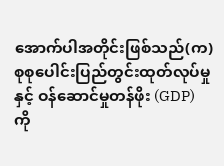အောက်ပါအတိုင်းဖြစ်သည်(က) စုစုပေါင်းပြည်တွင်းထုတ်လုပ်မှုနှင့် ဝန်ဆောင်မှုတန်ဖိုး (GDP) ကို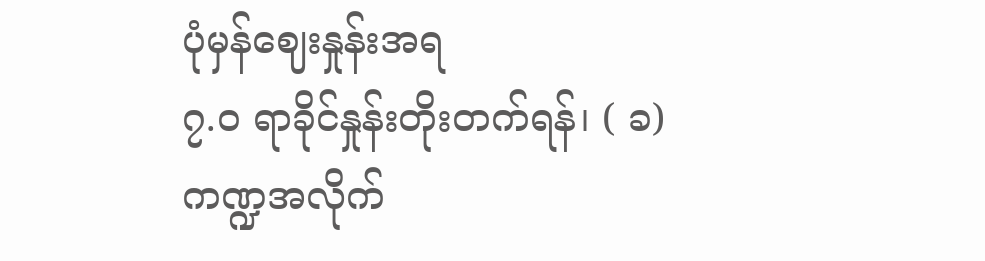ပုံမှန်ဈေးနှုန်းအရ
၇.၀ ရာခိုင်နှုန်းတိုးတက်ရန်၊ ( ခ) ကဏ္ဍအလိုက်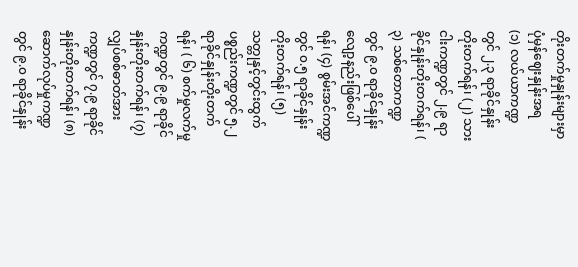တိုးတက်မှုနှုန်းများမှာ ပုံမှန်ဈေးနှုန်းအရ
(၁) လယ်ယာကဏ္ဍတွင် ၂.၃ ရာခိုင်နှုန်းတိုးတက်ရန်၊ (၂) သားငါးကဏ္ဍတွင် ၂.၉ ရာခိုင်နှုန်းတိုးတက်ရန်၊ ( ၃) သစ်တောကဏ္ဍတွင် ၉.၀ ရာခိုင်နှုန်း လျော့နည်းဖြစ်ပေါ်ရန်၊ (၄) စွမ်းအင်ကဏ္ဍတွင် ၀.၅ ရာခိုင်နှုန်းတိုးတက်ရန်၊ (၅) သတ္တုနှင့်တွင်းထွက်ပစ္စည်းကဏ္ဍတွင် ၅.၂ ရာခိုင်နှုန်းတိုးတက်ရန်၊ ( ၆) စက်မှုလက်မှုကဏ္ဍတွင် ၉.၉ ရာခိုင်နှုန်းတိုးတက်ရန်၊ (၇) လျှပ်စစ်ဓာတ်အားကဏ္ဍတွင် ၇.၉ ရာခိုင်နှုန်းတိုးတက်ရန်၊ (၈) ဆောက်လုပ်မှုကဏ္ဍတွင် ၉.၀ ရာခိုင်နှုန်း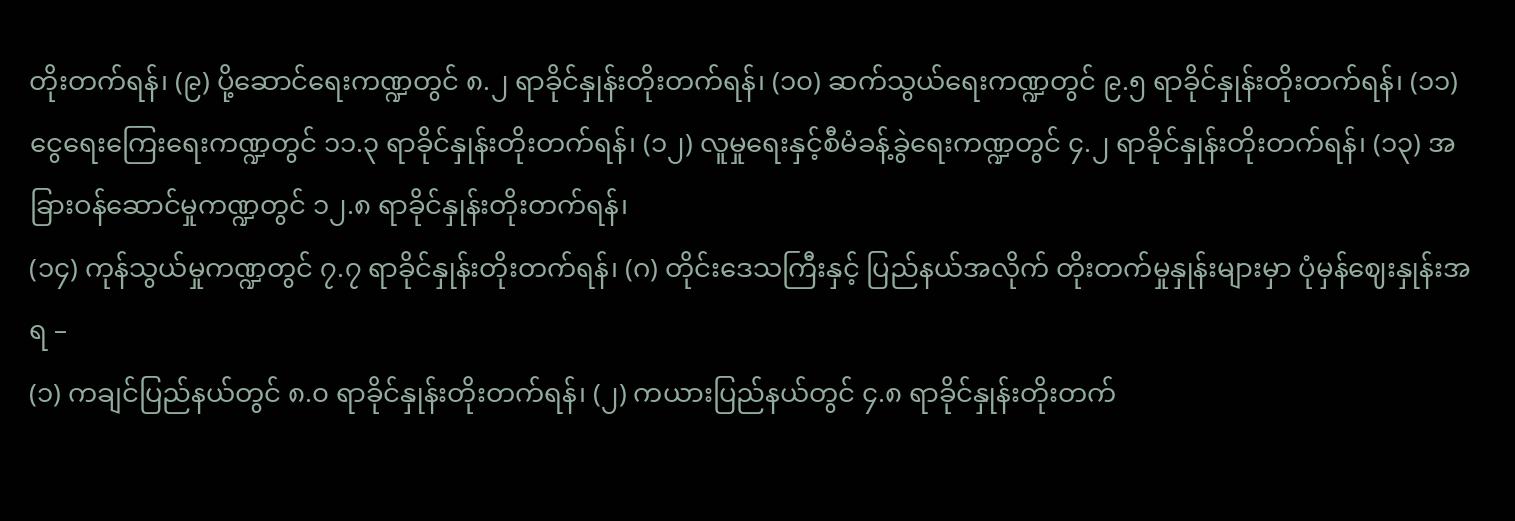တိုးတက်ရန်၊ (၉) ပို့ဆောင်ရေးကဏ္ဍတွင် ၈.၂ ရာခိုင်နှုန်းတိုးတက်ရန်၊ (၁၀) ဆက်သွယ်ရေးကဏ္ဍတွင် ၉.၅ ရာခိုင်နှုန်းတိုးတက်ရန်၊ (၁၁) ငွေရေးကြေးရေးကဏ္ဍတွင် ၁၁.၃ ရာခိုင်နှုန်းတိုးတက်ရန်၊ (၁၂) လူမှုရေးနှင့်စီမံခန့်ခွဲရေးကဏ္ဍတွင် ၄.၂ ရာခိုင်နှုန်းတိုးတက်ရန်၊ (၁၃) အခြားဝန်ဆောင်မှုကဏ္ဍတွင် ၁၂.၈ ရာခိုင်နှုန်းတိုးတက်ရန်၊
(၁၄) ကုန်သွယ်မှုကဏ္ဍတွင် ၇.၇ ရာခိုင်နှုန်းတိုးတက်ရန်၊ (ဂ) တိုင်းဒေသကြီးနှင့် ပြည်နယ်အလိုက် တိုးတက်မှုနှုန်းများမှာ ပုံမှန်ဈေးနှုန်းအရ –
(၁) ကချင်ပြည်နယ်တွင် ၈.၀ ရာခိုင်နှုန်းတိုးတက်ရန်၊ (၂) ကယားပြည်နယ်တွင် ၄.၈ ရာခိုင်နှုန်းတိုးတက်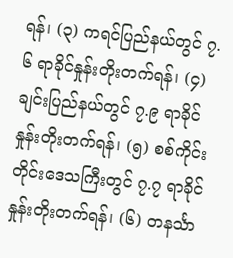ရန်၊ (၃) ကရင်ပြည်နယ်တွင် ၇.၆ ရာခိုင်နှုန်းတိုးတက်ရန်၊ (၄) ချင်းပြည်နယ်တွင် ၇.၉ ရာခိုင်နှုန်းတိုးတက်ရန်၊ (၅) စစ်ကိုင်းတိုင်းဒေသကြီးတွင် ၇.၇ ရာခိုင်နှုန်းတိုးတက်ရန်၊ (၆) တနင်္သာ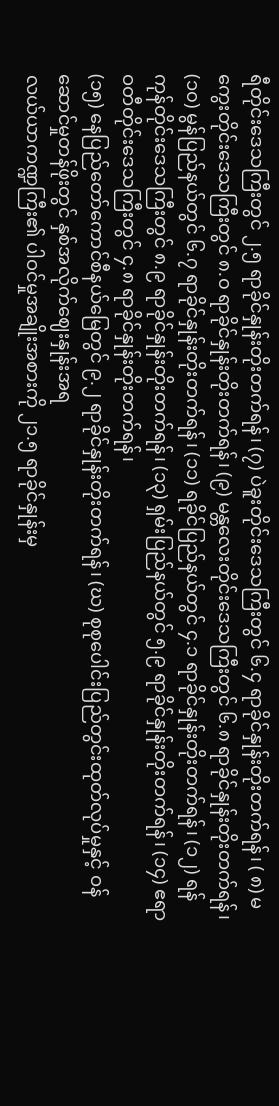ရီတိုင်းဒေသကြီးတွင် ၂.၅ ရာခိုင်နှုန်းတိုးတက်ရန်၊ (၇) ပဲခူးတိုင်းဒေသကြီးတွင် ၆.၄ ရာခိုင်နှုန်းတိုးတက်ရန်၊ ( ၈) မကွေးတိုင်းဒေသကြီးတွင် ၈.၀ ရာခိုင်နှုန်းတိုးတက်ရန်၊ (၉) မန္တလေးတိုင်းဒေသကြီးတွင် ၆.၈ ရာခိုင်နှုန်းတိုးတက်ရန်၊ (၁၀) မွန်ပြည်နယ်တွင် ၆.၇ ရာခိုင်နှုန်းတိုးတက်ရန်၊ (၁၁) ရခိုင်ပြည်နယ်တွင် ၄.၁ ရာခိုင်နှုန်းတိုးတက်ရန်၊ (၁၂) ရန်ကုန်တိုင်းဒေသကြီးတွင် ၈.၉ ရာခိုင်နှုန်းတိုးတက်ရန်၊ (၁၃) ရှမ်းပြည်နယ်တွင် ၅.၉ ရာခိုင်နှုန်းတိုးတက်ရန်၊ (၁၄) ဧရာဝတီတိုင်းဒေသကြီးတွင် ၄.၈ ရာခိုင်နှုန်းတိုးတက်ရန်၊
(၁၅) နေပြည်တော်ကောင်စီနယ်မြေတွင် ၉.၂ ရာခိုင်နှုန်းတိုးတက်ရန်၊ (ဃ) စုစုပေါင်းပြည်တွင်းထုတ်လုပ်မှုနှင့် ဝန်ဆောင်မှုတန်ဖိုးတွင် နှစ်အလိုက်ဈေးနှုန်းအရ
လယ်ယာကဏ္ဍကြီး၏ ပါဝင်မှုအချိုးအစားကို ၂၁.၅ ရာခိုင်နှုန်းမှ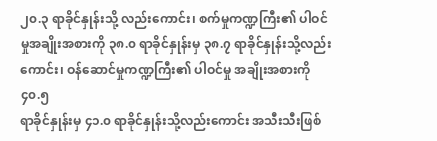၂၀.၃ ရာခိုင်နှုန်းသို့ လည်းကောင်း၊ စက်မှုကဏ္ဍကြီး၏ ပါဝင်မှုအချိုးအစားကို ၃၈.၀ ရာခိုင်နှုန်းမှ ၃၈.၇ ရာခိုင်နှုန်းသို့လည်းကောင်း၊ ဝန်ဆောင်မှုကဏ္ဍကြီး၏ ပါဝင်မှု အချိုးအစားကို ၄၀.၅
ရာခိုင်နှုန်းမှ ၄၁.၀ ရာခိုင်နှုန်းသို့လည်းကောင်း အသီးသီးဖြစ်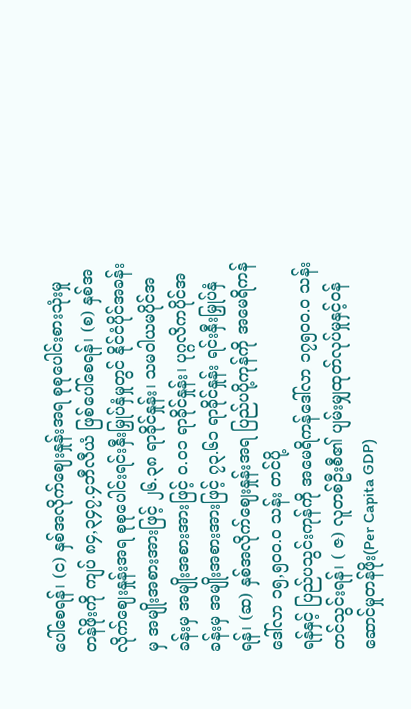ပေါ်စေရန်၊ (င) နှစ်အလိုက်ဈေးနှုန်းအရ စုစုပေါင်းစားသုံးမှုတန်ဖိုးကို ကျပ် ၈၄,၃၄၇.၄ဘီလီယံ ဖြစ်ပေါ်စေရန်၊ (စ) နှစ်အလိုက်ဈေးနှုန်းအရ စုစုပေါင်းရင်းနှီးမြှုပ်နှံမှုတွင် နိုင်ငံပိုင်အခန်းမှ အမျိုးအစားအားဖြင့် ၂၆.၃၈ ရာခိုင်နှုန်း၊ သမဝါယမပိုင်အခန်းမှ အမျိုးအစားအားဖြင့် ၀.၀၁ ရာခိုင်နှုန်း၊ ပုဂ္ဂလိကပိုင်အခန်းမှ အမျိုးအစားအားဖြင့် ၇၃.၆၁ ရာခိုင်နှုန်း ရင်းနှီးမြှုပ်နှံရန်၊ (ဆ) နှစ်အလိုက်ဈေးနှုန်းအရ ပြည်ပပို့ကုန်ကို အမေရိကန်ဒေါ်လာ ၁၅,၅၀၀.၀ သန်း တင်ပို့
ရန်နှင့် ပြည်ပသွင်းကုန်ကို အမေရိကန်ဒေါ်လာ ၁၇၅၀၀.၀ သန်း တင်သွင်းရန်၊ ( ဇ) လူတစ်ဦးစီ၏ ပျမ်းမျှထုတ်လုပ်မှုနှင့်ဝန်ဆောင်မှုတန်ဖိုး(Per Capita GDP)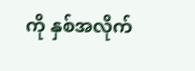ကို နှစ်အလိုက်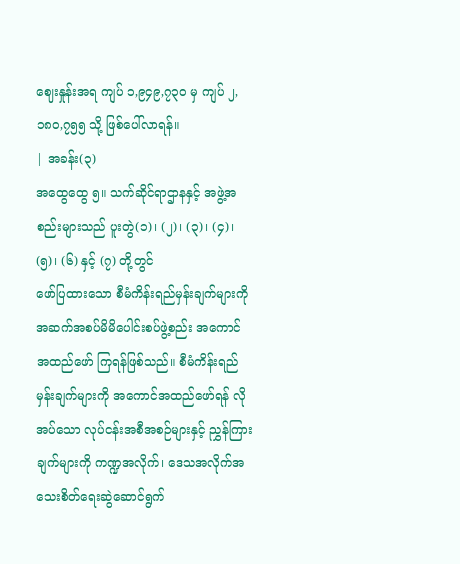ဈေးနှုန်းအရ ကျပ် ၁,၉၄၉,၇၃၀ မှ ကျပ် ၂,၁၈၀,၇၅၅ သို့ ဖြစ်ပေါ်လာရန်။
| အခန်း(၃)
အထွေထွေ ၅။ သက်ဆိုင်ရာဌာနနှင့် အဖွဲ့အစည်းများသည် ပူးတွဲ(၁)၊ (၂)၊ (၃)၊ (၄)၊ (၅)၊ (၆) နှင့် (၇) တို့တွင်
ဖော်ပြထားသော စီမံကိန်းရည်မှန်းချက်များကို အဆက်အစပ်မိမိပေါင်းစပ်ဖွဲ့စည်း အကောင်အထည်ဖော် ကြရန်ဖြစ်သည်။ စီမံကိန်းရည်မှန်းချက်များကို အကောင်အထည်ဖော်ရန် လိုအပ်သော လုပ်ငန်းအစီအစဉ်များနှင့် ညွှန်ကြားချက်များကို ကဏ္ဍအလိုက်၊ ဒေသအလိုက်အသေးစိတ်ရေးဆွဲဆောင်ရွက်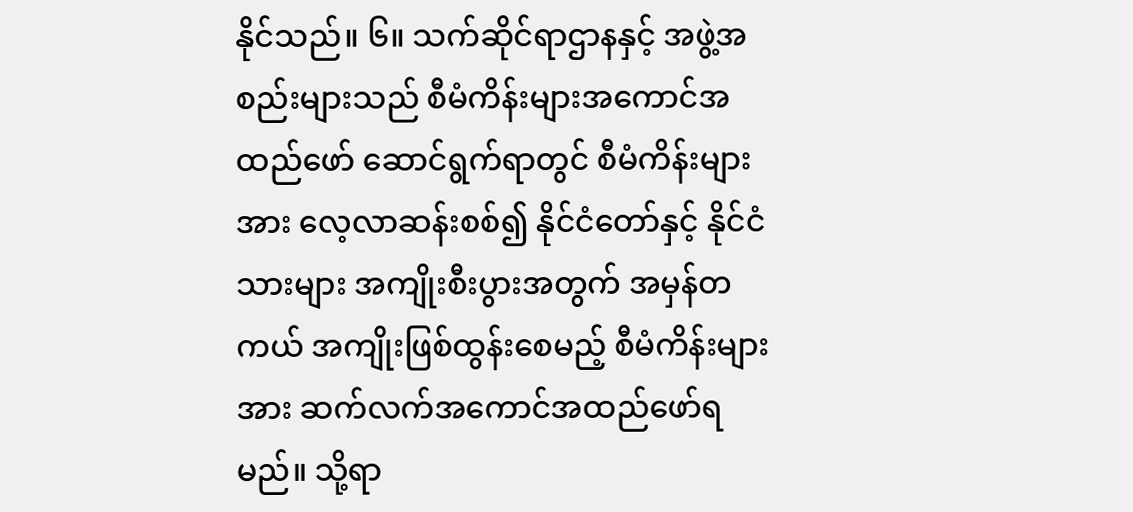နိုင်သည်။ ၆။ သက်ဆိုင်ရာဌာနနှင့် အဖွဲ့အစည်းများသည် စီမံကိန်းများအကောင်အထည်ဖော် ဆောင်ရွက်ရာတွင် စီမံကိန်းများအား လေ့လာဆန်းစစ်၍ နိုင်ငံတော်နှင့် နိုင်ငံသားများ အကျိုးစီးပွားအတွက် အမှန်တကယ် အကျိုးဖြစ်ထွန်းစေမည့် စီမံကိန်းများအား ဆက်လက်အကောင်အထည်ဖော်ရမည်။ သို့ရာ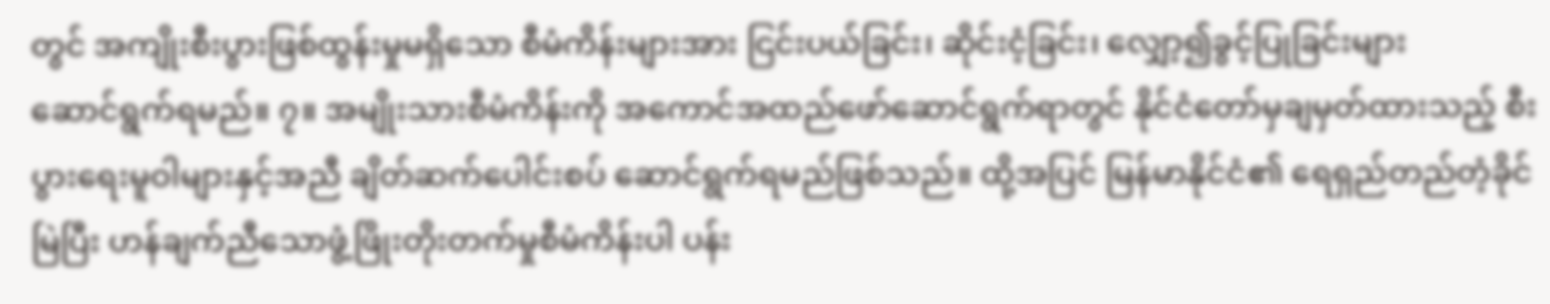တွင် အကျိုးစီးပွားဖြစ်ထွန်းမှုမရှိသော စီမံကိန်းများအား ငြင်းပယ်ခြင်း၊ ဆိုင်းငံ့ခြင်း၊ လျှော့၍ခွင့်ပြုခြင်းများ
ဆောင်ရွက်ရမည်။ ၇။ အမျိုးသားစီမံကိန်းကို အကောင်အထည်ဖော်ဆောင်ရွက်ရာတွင် နိုင်ငံတော်မှချမှတ်ထားသည့် စီးပွားရေးမူဝါများနှင့်အညီ ချိတ်ဆက်ပေါင်းစပ် ဆောင်ရွက်ရမည်ဖြစ်သည်။ ထို့အပြင် မြန်မာနိုင်ငံ၏ ရေရှည်တည်တံ့ခိုင်မြဲပြီး ဟန်ချက်ညီသောဖွံ့ဖြိုးတိုးတက်မှုစီမံကိန်းပါ ပန်း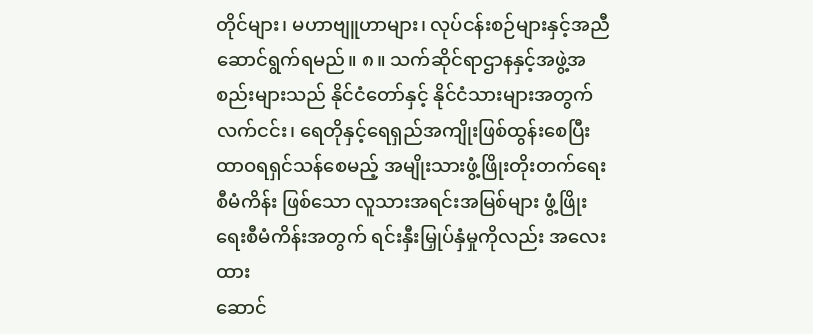တိုင်များ၊ မဟာဗျူဟာများ၊ လုပ်ငန်းစဉ်များနှင့်အညီ ဆောင်ရွက်ရမည်။ ၈။ သက်ဆိုင်ရာဌာနနှင့်အဖွဲ့အစည်းများသည် နိုင်ငံတော်နှင့် နိုင်ငံသားများအတွက် လက်ငင်း၊ ရေတိုနှင့်ရေရှည်အကျိုးဖြစ်ထွန်းစေပြီး ထာဝရရှင်သန်စေမည့် အမျိုးသားဖွံ့ဖြိုးတိုးတက်ရေးစီမံကိန်း ဖြစ်သော လူသားအရင်းအမြစ်များ ဖွံ့ဖြိုးရေးစီမံကိန်းအတွက် ရင်းနှီးမြှုပ်နှံမှုကိုလည်း အလေးထား
ဆောင်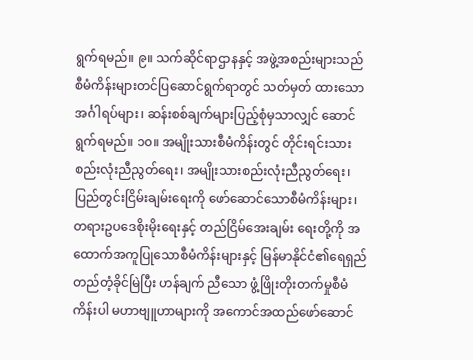ရွက်ရမည်။ ၉။ သက်ဆိုင်ရာဌာနနှင့် အဖွဲ့အစည်းများသည် စီမံကိန်းများတင်ပြဆောင်ရွက်ရာတွင် သတ်မှတ် ထားသော အင်္ဂါရပ်များ၊ ဆန်းစစ်ချက်များပြည့်စုံမှသာလျှင် ဆောင်ရွက်ရမည်။ ၁၀။ အမျိုးသားစီမံကိန်းတွင် တိုင်းရင်းသားစည်းလုံးညီညွတ်ရေး၊ အမျိုးသားစည်းလုံးညီညွတ်ရေး၊ ပြည်တွင်းငြိမ်းချမ်းရေးကို ဖော်ဆောင်သောစီမံကိန်းများ၊ တရားဥပဒေစိုးမိုးရေးနှင့် တည်ငြိမ်အေးချမ်း ရေးတို့ကို အထောက်အကူပြုသောစီမံကိန်းများနှင့် မြန်မာနိုင်ငံ၏ရေရှည်တည်တံ့ခိုင်မြဲပြီး ဟန်ချက် ညီသော ဖွံ့ဖြိုးတိုးတက်မှုစီမံကိန်းပါ မဟာဗျူဟာများကို အကောင်အထည်ဖော်ဆောင်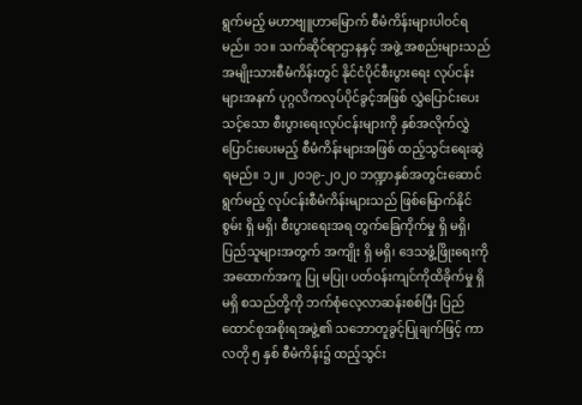ရွက်မည့် မဟာဗျူဟာမြောက် စီမံကိန်းများပါဝင်ရမည်။ ၁၁။ သက်ဆိုင်ရာဌာနနှင့် အဖွဲ့ အစည်းများသည် အမျိုးသားစီမံကိန်းတွင် နိုင်ငံပိုင်စီးပွားရေး လုပ်ငန်းများအနက် ပုဂ္ဂလိကလုပ်ပိုင်ခွင့်အဖြစ် လွှဲပြောင်းပေးသင့်သော စီးပွားရေးလုပ်ငန်းများကို နှစ်အလိုက်လွှဲပြောင်းပေးမည့် စီမံကိန်းများအဖြစ် ထည့်သွင်းရေးဆွဲရမည်။ ၁၂။ ၂၀၁၉-၂၀၂၀ ဘဏ္ဍာနှစ်အတွင်းဆောင်ရွက်မည့် လုပ်ငန်းစီမံကိန်းများသည် ဖြစ်မြောက်နိုင်စွမ်း ရှိ မရှိ၊ စီးပွားရေးအရ တွက်ခြေကိုက်မှု ရှိ မရှိ၊ ပြည်သူများအတွက် အကျိုး ရှိ မရှိ၊ ဒေသဖွံ့ဖြိုးရေးကို အထောက်အကူ ပြု မပြု၊ ပတ်ဝန်းကျင်ကိုထိခိုက်မှု ရှိ မရှိ စသည်တို့ကို ဘက်စုံလေ့လာဆန်းစစ်ပြီး ပြည်ထောင်စုအစိုးရအဖွဲ့၏ သဘောတူခွင့်ပြုချက်ဖြင့် ကာလတို ၅ နှစ် စီမံကိန်း၌ ထည့်သွင်း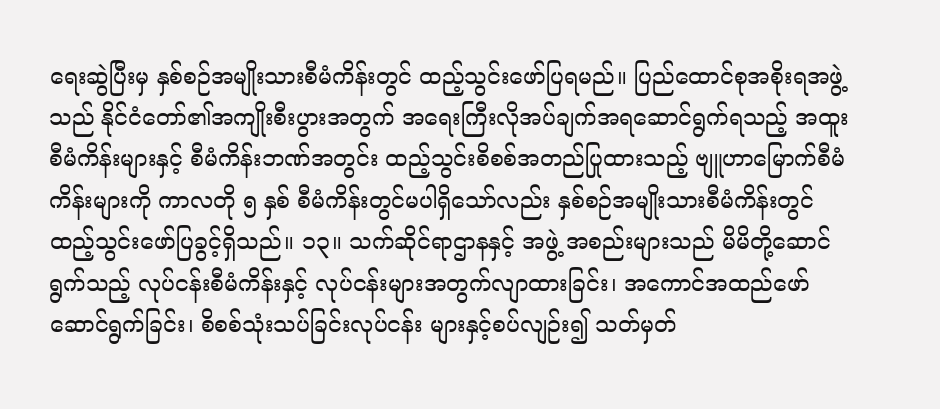ရေးဆွဲပြီးမှ နှစ်စဉ်အမျိုးသားစီမံကိန်းတွင် ထည့်သွင်းဖော်ပြရမည်။ ပြည်ထောင်စုအစိုးရအဖွဲ့သည် နိုင်ငံတော်၏အကျိုးစီးပွားအတွက် အရေးကြီးလိုအပ်ချက်အရဆောင်ရွက်ရသည့် အထူးစီမံကိန်းများနှင့် စီမံကိန်းဘဏ်အတွင်း ထည့်သွင်းစိစစ်အတည်ပြုထားသည့် ဗျူဟာမြောက်စီမံကိန်းများကို ကာလတို ၅ နှစ် စီမံကိန်းတွင်မပါရှိသော်လည်း နှစ်စဉ်အမျိုးသားစီမံကိန်းတွင် ထည့်သွင်းဖော်ပြခွင့်ရှိသည်။ ၁၃။ သက်ဆိုင်ရာဌာနနှင့် အဖွဲ့ အစည်းများသည် မိမိတို့ဆောင်ရွက်သည့် လုပ်ငန်းစီမံကိန်းနှင့် လုပ်ငန်းများအတွက်လျာထားခြင်း၊ အကောင်အထည်ဖော်ဆောင်ရွက်ခြင်း၊ စိစစ်သုံးသပ်ခြင်းလုပ်ငန်း များနှင့်စပ်လျဉ်း၍ သတ်မှတ်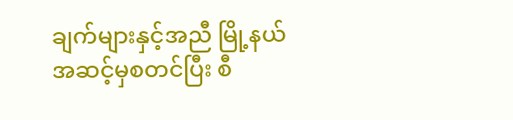ချက်များနှင့်အညီ မြို့နယ်အဆင့်မှစတင်ပြီး စီ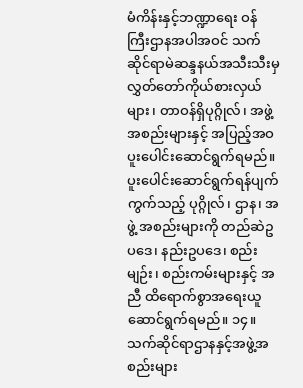မံကိန်းနှင့်ဘဏ္ဍာရေး ဝန်ကြီးဌာနအပါအဝင် သက်ဆိုင်ရာမဲဆန္ဒနယ်အသီးသီးမှလွှတ်တော်ကိုယ်စားလှယ်များ၊ တာဝန်ရှိပုဂ္ဂိုလ်၊ အဖွဲ့အစည်းများနှင့် အပြည့်အဝပူးပေါင်းဆောင်ရွက်ရမည်။ ပူးပေါင်းဆောင်ရွက်ရန်ပျက်ကွက်သည့် ပုဂ္ဂိုလ်၊ ဌာန၊ အဖွဲ့ အစည်းများကို တည်ဆဲဥပဒေ၊ နည်းဥပဒေ၊ စည်းမျဉ်း၊ စည်းကမ်းများနှင့် အညီ ထိရောက်စွာအရေးယူဆောင်ရွက်ရမည်။ ၁၄။ သက်ဆိုင်ရာဌာနနှင့်အဖွဲ့အစည်းများ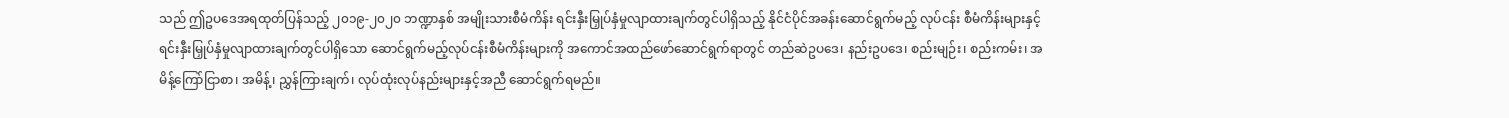သည် ဤဥပဒေအရထုတ်ပြန်သည့် ၂၀၁၉-၂၀၂၀ ဘဏ္ဍာနှစ် အမျိုးသားစီမံကိန်း ရင်းနှီးမြှုပ်နှံမှုလျာထားချက်တွင်ပါရှိသည့် နိုင်ငံပိုင်အခန်းဆောင်ရွက်မည့် လုပ်ငန်း စီမံကိန်းများနှင့် ရင်းနှီးမြှုပ်နှံမှုလျာထားချက်တွင်ပါရှိသော ဆောင်ရွက်မည့်လုပ်ငန်းစီမံကိန်းများကို အကောင်အထည်ဖော်ဆောင်ရွက်ရာတွင် တည်ဆဲဥပဒေ၊ နည်းဥပဒေ၊ စည်းမျဉ်း၊ စည်းကမ်း၊ အမိန့်ကြော်ငြာစာ၊ အမိန့်၊ ညွှန်ကြားချက်၊ လုပ်ထုံးလုပ်နည်းများနှင့်အညီ ဆောင်ရွက်ရမည်။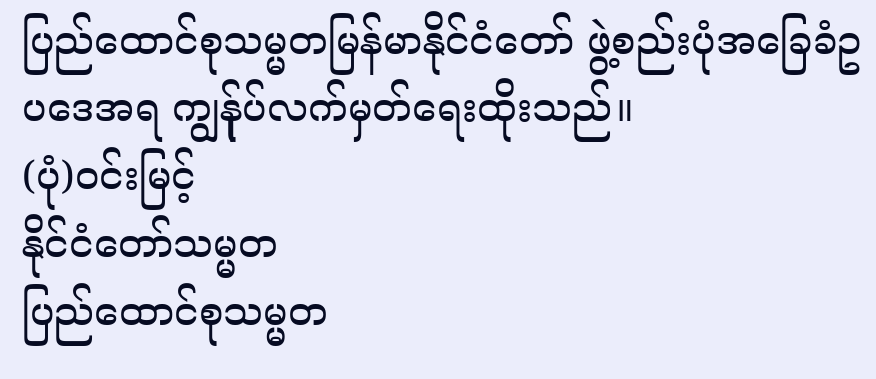ပြည်ထောင်စုသမ္မတမြန်မာနိုင်ငံတော် ဖွဲ့စည်းပုံအခြေခံဥပဒေအရ ကျွန်ုပ်လက်မှတ်ရေးထိုးသည်။
(ပုံ)ဝင်းမြင့်
နိုင်ငံတော်သမ္မတ
ပြည်ထောင်စုသမ္မတ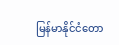မြန်မာနိုင်ငံတော